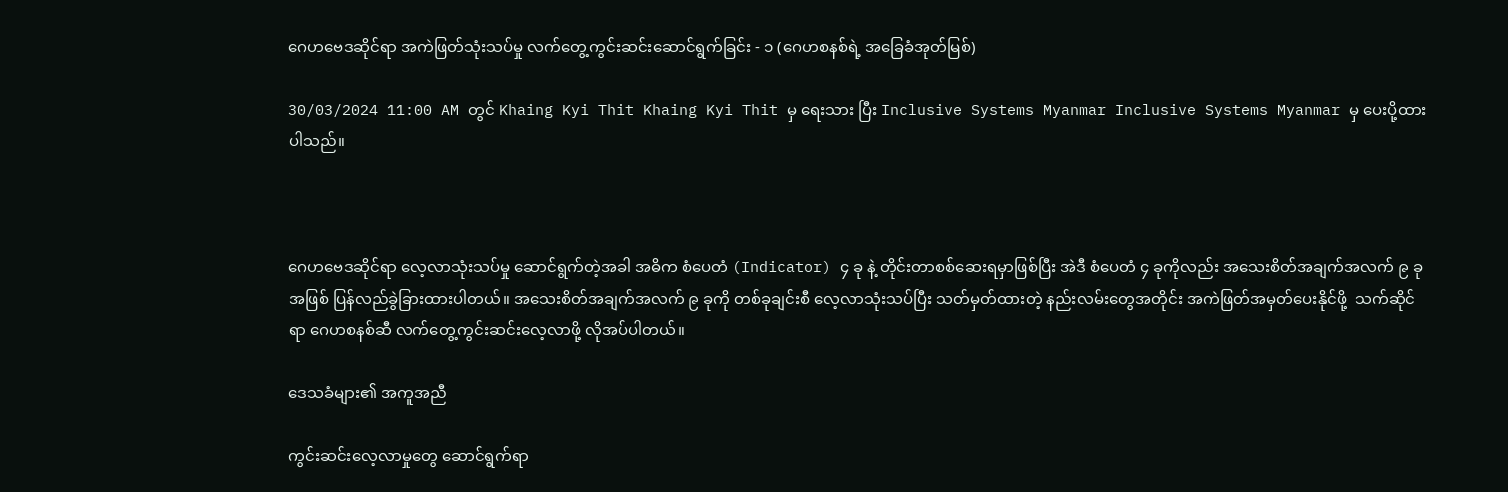ဂေဟဗေဒဆိုင်ရာ အကဲဖြတ်သုံးသပ်မှု လက်တွေ့ကွင်းဆင်းဆောင်ရွက်ခြင်း - ၁ (ဂေဟစနစ်ရဲ့ အခြေခံအုတ်မြစ်)

30/03/2024 11:00 AM တွင် Khaing Kyi Thit Khaing Kyi Thit မှ ရေးသား ပြီး Inclusive Systems Myanmar Inclusive Systems Myanmar မှ ပေးပို့ထားပါသည်။



ဂေဟဗေဒဆိုင်ရာ လေ့လာသုံးသပ်မှု ဆောင်ရွက်တဲ့အခါ အဓိက စံပေတံ (Indicator) ၄ ခု နဲ့ တိုင်းတာစစ်ဆေးရမှာဖြစ်ပြီး အဲဒီ စံပေတံ ၄ ခုကိုလည်း အသေးစိတ်အချက်အလက် ၉ ခုအဖြစ် ပြန်လည်ခွဲခြားထားပါတယ်။ အသေးစိတ်အချက်အလက် ၉ ခုကို တစ်ခုချင်းစီ လေ့လာသုံးသပ်ပြီး သတ်မှတ်ထားတဲ့ နည်းလမ်းတွေအတိုင်း အကဲဖြတ်အမှတ်ပေးနိုင်ဖို့  သက်ဆိုင်ရာ ဂေဟစနစ်ဆီ လက်တွေ့ကွင်းဆင်းလေ့လာဖို့ လိုအပ်ပါတယ်။

ဒေသခံများ၏ အကူအညီ

ကွင်းဆင်းလေ့လာမှုတွေ ဆောင်ရွက်ရာ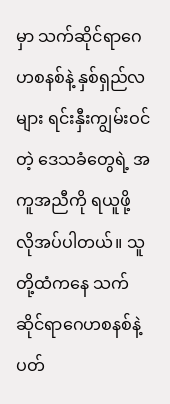မှာ သက်ဆိုင်ရာဂေဟစနစ်နဲ့ နှစ်ရှည်လများ ရင်းနှီးကျွမ်းဝင်တဲ့ ဒေသခံတွေရဲ့ အကူအညီကို ရယူဖို့ လိုအပ်ပါတယ်။ သူတို့ထံကနေ သက်ဆိုင်ရာဂေဟစနစ်နဲ့ ပတ်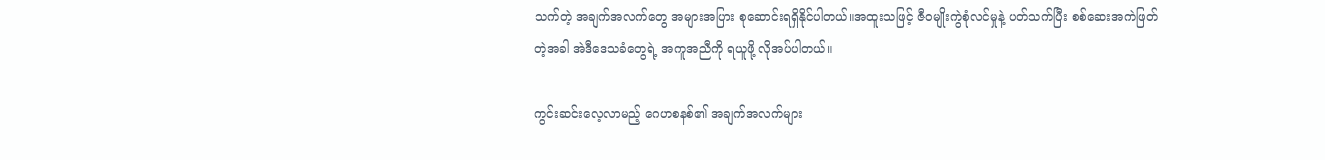သက်တဲ့ အချက်အလက်တွေ အများအပြား စုဆောင်းရရှိနိုင်ပါတယ်။အထူးသဖြင့် ဇီဝမျိုးကွဲစုံလင်မှုနဲ့ ပတ်သက်ပြီး စစ်ဆေးအကဲဖြတ်တဲ့အခါ အဲဒီဒေသခံတွေရဲ့ အကူအညီကို ရယူဖို့ လိုအပ်ပါတယ်။

ကွင်းဆင်းလေ့လာမည့် ဂေဟစနစ်၏ အချက်အလက်များ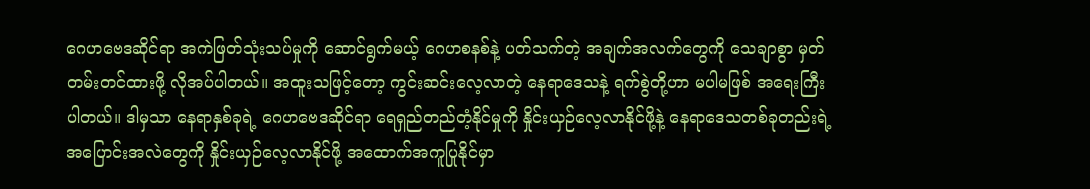ဂေဟဗေဒဆိုင်ရာ အကဲဖြတ်သုံးသပ်မှုကို ဆောင်ရွက်မယ့် ဂေဟစနစ်နဲ့ ပတ်သက်တဲ့ အချက်အလက်တွေကို သေချာစွာ မှတ်တမ်းတင်ထားဖို့ လိုအပ်ပါတယ်။ အထူးသဖြင့်တော့ ကွင်းဆင်းလေ့လာတဲ့ နေရာဒေသနဲ့ ရက်စွဲတို့ဟာ မပါမဖြစ် အရေးကြီးပါတယ်။ ဒါမှသာ နေရာနှစ်ခုရဲ့ ဂေဟဗေဒဆိုင်ရာ ရေရှည်တည်တံ့နိုင်မှုကို နှိုင်းယှဉ်လေ့လာနိုင်ဖို့နဲ့ နေရာဒေသတစ်ခုတည်းရဲ့ အပြောင်းအလဲတွေကို နှိုင်းယှဉ်လေ့လာနိုင်ဖို့ အထောက်အကူပြုနိုင်မှာ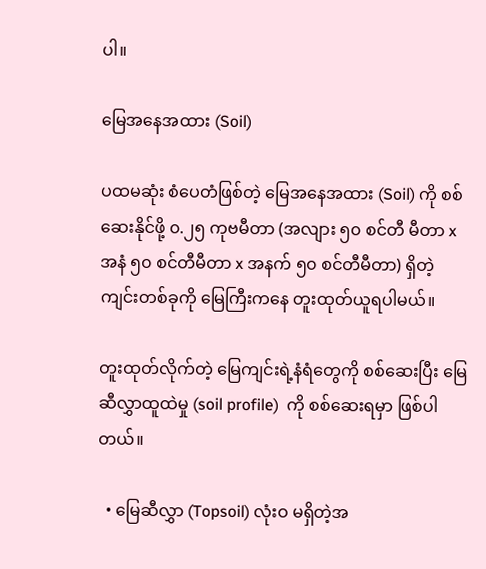ပါ။

မြေအနေအထား (Soil)

ပထမဆုံး စံပေတံဖြစ်တဲ့ မြေအနေအထား (Soil) ကို စစ်ဆေးနိုင်ဖို့ ၀.၂၅ ကုဗမီတာ (အလျား ၅၀ စင်တီ မီတာ x အနံ ၅၀ စင်တီမီတာ x အနက် ၅၀ စင်တီမီတာ) ရှိတဲ့ ကျင်းတစ်ခုကို မြေကြီးကနေ တူးထုတ်ယူရပါမယ်။

တူးထုတ်လိုက်တဲ့ မြေကျင်းရဲ့နံရံတွေကို စစ်ဆေးပြီး မြေဆီလွှာထူထဲမှု (soil profile)  ကို စစ်ဆေးရမှာ ဖြစ်ပါတယ်။

  • မြေဆီလွှာ (Topsoil) လုံးဝ မရှိတဲ့အ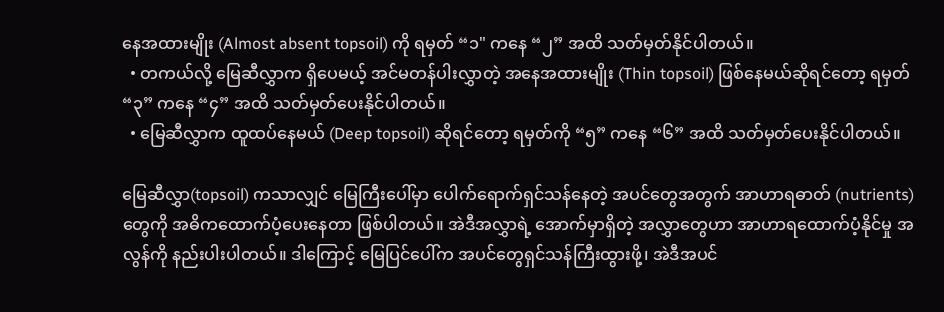နေအထားမျိုး (Almost absent topsoil) ကို ရမှတ် “၁" ကနေ “၂” အထိ သတ်မှတ်နိုင်ပါတယ်။
  • တကယ်လို့ မြေဆီလွှာက ရှိပေမယ့် အင်မတန်ပါးလွှာတဲ့ အနေအထားမျိုး (Thin topsoil) ဖြစ်နေမယ်ဆိုရင်တော့ ရမှတ် “၃” ကနေ “၄” အထိ သတ်မှတ်ပေးနိုင်ပါတယ်။
  • မြေဆီလွှာက ထူထပ်နေမယ် (Deep topsoil) ဆိုရင်တော့ ရမှတ်ကို “၅” ကနေ “၆” အထိ သတ်မှတ်ပေးနိုင်ပါတယ်။

မြေဆီလွှာ(topsoil) ကသာလျှင် မြေကြီးပေါ်မှာ ပေါက်ရောက်ရှင်သန်နေတဲ့ အပင်တွေအတွက် အာဟာရဓာတ် (nutrients) တွေကို အဓိကထောက်ပံ့ပေးနေတာ ဖြစ်ပါတယ်။ အဲဒီအလွှာရဲ့ အောက်မှာရှိတဲ့ အလွှာတွေဟာ အာဟာရထောက်ပံ့နိုင်မှု အလွန်ကို နည်းပါးပါတယ်။ ဒါကြောင့် မြေပြင်ပေါ်က အပင်တွေရှင်သန်ကြီးထွားဖို့၊ အဲဒီအပင်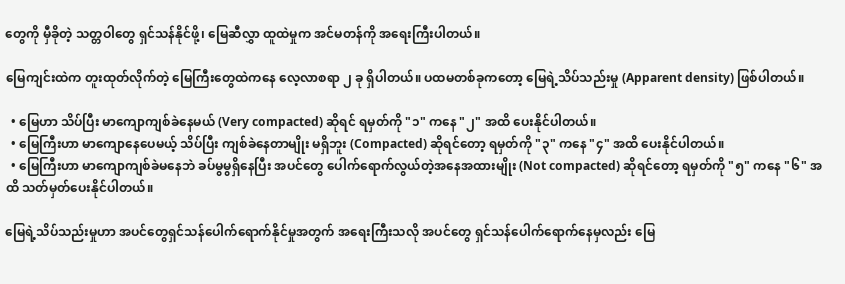တွေကို မှီခိုတဲ့ သတ္တဝါတွေ ရှင်သန်နိုင်ဖို့၊ မြေဆီလွှာ ထူထဲမှုက အင်မတန်ကို အရေးကြီးပါတယ်။

မြေကျင်းထဲက တူးထုတ်လိုက်တဲ့ မြေကြီးတွေထဲကနေ လေ့လာစရာ ၂ ခု ရှိပါတယ်။ ပထမတစ်ခုကတော့ မြေရဲ့သိပ်သည်းမှု (Apparent density) ဖြစ်ပါတယ်။

  • မြေဟာ သိပ်ပြီး မာကျောကျစ်ခဲနေမယ် (Very compacted) ဆိုရင် ရမှတ်ကို "၁" ကနေ "၂" အထိ ပေးနိုင်ပါတယ်။
  • မြေကြီးဟာ မာကျောနေပေမယ့် သိပ်ပြီး ကျစ်ခဲနေတာမျိုး မရှိဘူး (Compacted) ဆိုရင်တော့ ရမှတ်ကို "၃" ကနေ "၄" အထိ ပေးနိုင်ပါတယ်။
  • မြေကြီးဟာ မာကျောကျစ်ခဲမနေဘဲ ခပ်မွမွရှိနေပြီး အပင်တွေ ပေါက်ရောက်လွယ်တဲ့အနေအထားမျိုး (Not compacted) ဆိုရင်တော့ ရမှတ်ကို "၅" ကနေ "၆" အထိ သတ်မှတ်ပေးနိုင်ပါတယ်။

မြေရဲ့သိပ်သည်းမှုဟာ အပင်တွေရှင်သန်ပေါက်ရောက်နိုင်မှုအတွက် အရေးကြီးသလို အပင်တွေ ရှင်သန်ပေါက်ရောက်နေမှလည်း မြေ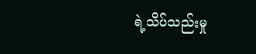ရဲ့သိပ်သည်းမှု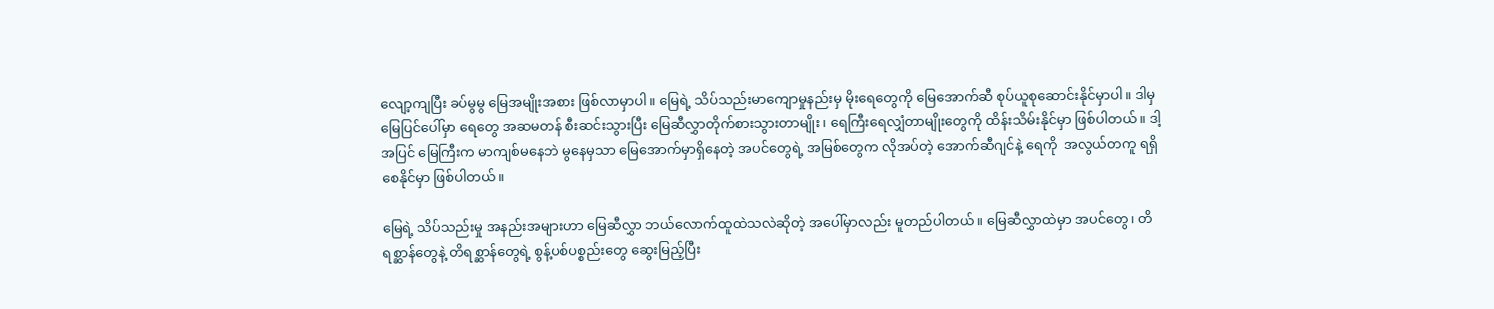လျော့ကျပြီး ခပ်မွမွ မြေအမျိုးအစား ဖြစ်လာမှာပါ။ မြေရဲ့ သိပ်သည်းမာကျောမှုနည်းမှ မိုးရေတွေကို မြေအောက်ဆီ စုပ်ယူစုဆောင်းနိုင်မှာပါ။ ဒါမှ မြေပြင်ပေါ်မှာ ရေတွေ အဆမတန် စီးဆင်းသွားပြီး မြေဆီလွှာတိုက်စားသွားတာမျိုး၊ ရေကြီးရေလျှံတာမျိုးတွေကို ထိန်းသိမ်းနိုင်မှာ ဖြစ်ပါတယ်။ ဒါ့အပြင် မြေကြီးက မာကျစ်မနေဘဲ မွနေမှသာ မြေအောက်မှာရှိနေတဲ့ အပင်တွေရဲ့ အမြစ်တွေက လိုအပ်တဲ့ အောက်ဆီဂျင်နဲ့ ရေကို  အလွယ်တကူ ရရှိစေနိုင်မှာ ဖြစ်ပါတယ်။

မြေရဲ့ သိပ်သည်းမှု အနည်းအများဟာ မြေဆီလွှာ ဘယ်လောက်ထူထဲသလဲဆိုတဲ့ အပေါ်မှာလည်း မူတည်ပါတယ်။ မြေဆီလွှာထဲမှာ အပင်တွေ၊ တိရစ္ဆာန်တွေနဲ့ တိရစ္ဆာန်တွေရဲ့ စွန့်ပစ်ပစ္စည်းတွေ ဆွေးမြည့်ပြီး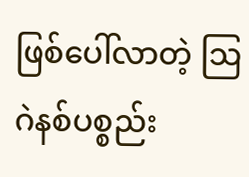ဖြစ်ပေါ်လာတဲ့ ဩဂဲနစ်ပစ္စည်း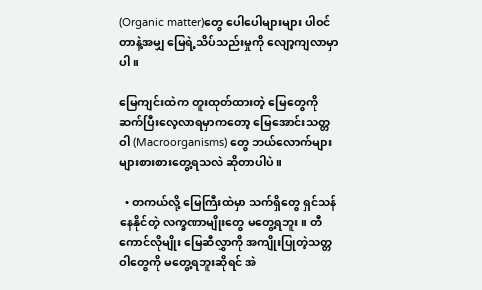(Organic matter)တွေ ပေါပေါများများ ပါဝင်တာနဲ့အမျှ မြေရဲ့သိပ်သည်းမှုကို လျော့ကျလာမှာပါ။

မြေကျင်းထဲက တူးထုတ်ထားတဲ့ မြေတွေကို ဆက်ပြီးလေ့လာရမှာကတော့ မြေအောင်းသတ္တဝါ (Macroorganisms) တွေ ဘယ်လောက်များများစားစားတွေ့ရသလဲ ဆိုတာပါပဲ။

  • တကယ်လို့ မြေကြီးထဲမှာ သက်ရှိတွေ ရှင်သန်နေနိုင်တဲ့ လက္ခဏာမျိုးတွေ မတွေ့ရဘူး။ တီကောင်လိုမျိုး မြေဆီလွှာကို အကျိုးပြုတဲ့သတ္တဝါတွေကို မတွေ့ရဘူးဆိုရင် အဲ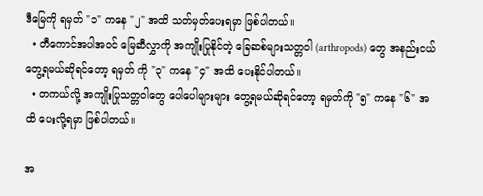ဒီမြေကို ရမှတ် "၁" ကနေ "၂" အထိ သတ်မှတ်ပေးရမှာ ဖြစ်ပါတယ်။
  • တီကောင်အပါအဝင် မြေဆီလွှာကို အကျိုးပြုနိုင်တဲ့ ခြေဆစ်များသတ္တဝါ (arthropods) တွေ အနည်းငယ်တွေ့ရမယ်ဆိုရင်တော့ ရမှတ် ကို "၃" ကနေ "၄" အထိ ပေးနိုင်ပါတယ်။
  • တကယ်လို့ အကျိုးပြုသတ္တဝါတွေ ပေါပေါများများ တွေ့ရမယ်ဆိုရင်တော့ ရမှတ်ကို "၅" ကနေ "၆" အထိ ပေးလို့ရမှာ ဖြစ်ပါတယ်။

အ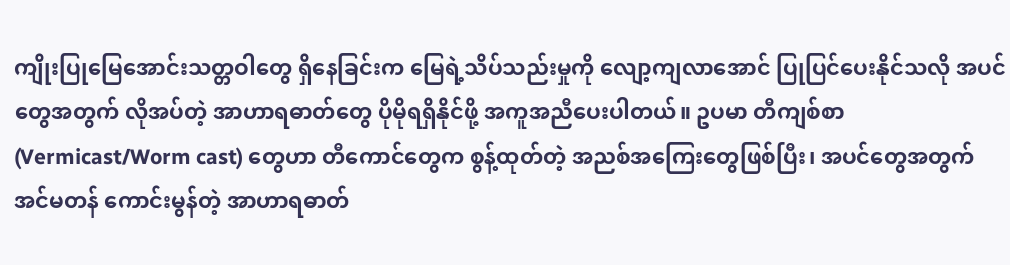ကျိုးပြုမြေအောင်းသတ္တဝါတွေ ရှိနေခြင်းက မြေရဲ့သိပ်သည်းမှုကို လျော့ကျလာအောင် ပြုပြင်ပေးနိုင်သလို အပင်တွေအတွက် လိုအပ်တဲ့ အာဟာရဓာတ်တွေ ပိုမိုရရှိနိုင်ဖို့ အကူအညီပေးပါတယ်။ ဥပမာ တီကျစ်စာ (Vermicast/Worm cast) တွေဟာ တီကောင်တွေက စွန့်ထုတ်တဲ့ အညစ်အကြေးတွေဖြစ်ပြီး၊ အပင်တွေအတွက် အင်မတန် ကောင်းမွန်တဲ့ အာဟာရဓာတ်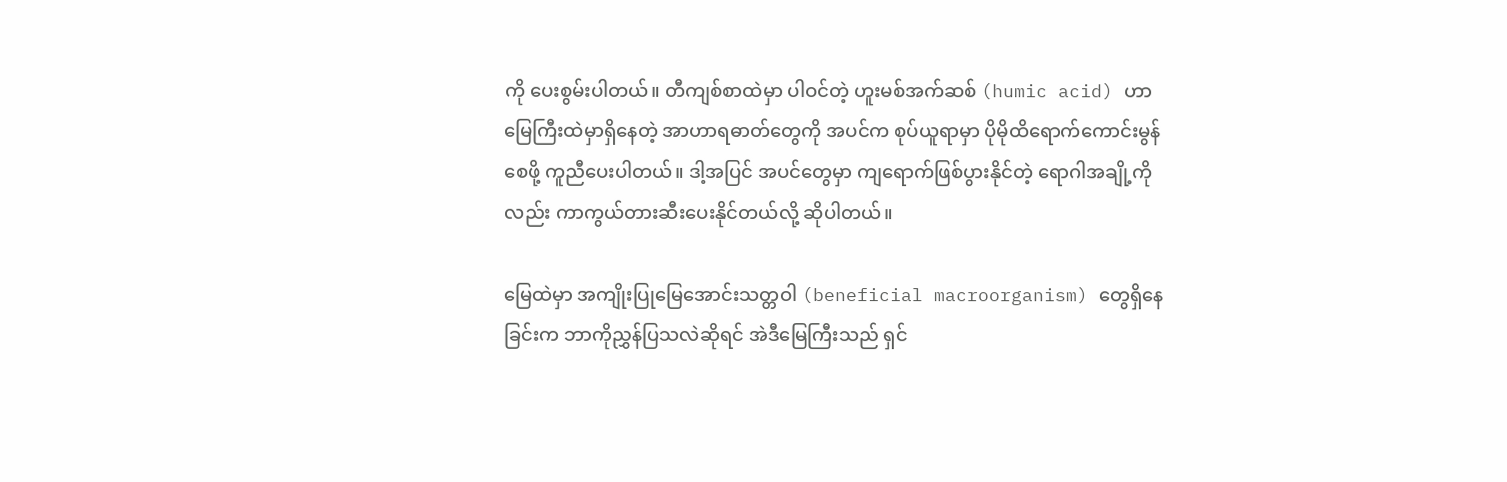ကို ပေးစွမ်းပါတယ်။ တီကျစ်စာထဲမှာ ပါဝင်တဲ့ ဟူးမစ်အက်ဆစ် (humic acid) ဟာ မြေကြီးထဲမှာရှိနေတဲ့ အာဟာရဓာတ်တွေကို အပင်က စုပ်ယူရာမှာ ပိုမိုထိရောက်ကောင်းမွန်စေဖို့ ကူညီပေးပါတယ်။ ဒါ့အပြင် အပင်တွေမှာ ကျရောက်ဖြစ်ပွားနိုင်တဲ့ ရောဂါအချို့ကိုလည်း ကာကွယ်တားဆီးပေးနိုင်တယ်လို့ ဆိုပါတယ်။

မြေထဲမှာ အကျိုးပြုမြေအောင်းသတ္တဝါ (beneficial macroorganism) တွေရှိနေခြင်းက ဘာကိုညွှန်ပြသလဲဆိုရင် အဲဒီမြေကြီးသည် ရှင်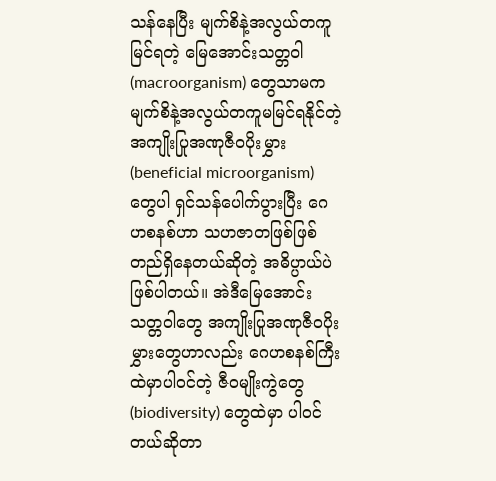သန်နေပြီး မျက်စိနဲ့အလွယ်တကူမြင်ရတဲ့ မြေအောင်းသတ္တဝါ (macroorganism) တွေသာမက မျက်စိနဲ့အလွယ်တကူမမြင်ရနိုင်တဲ့ အကျိုးပြုအဏုဇီဝပိုးမွှား (beneficial microorganism) တွေပါ ရှင်သန်ပေါက်ပွားပြီး ဂေဟစနစ်ဟာ သဟဇာတဖြစ်ဖြစ် တည်ရှိနေတယ်ဆိုတဲ့ အဓိပ္ပာယ်ပဲဖြစ်ပါတယ်။ အဲဒီမြေအောင်းသတ္တဝါတွေ အကျိုးပြုအဏုဇီဝပိုးမွှားတွေဟာလည်း ဂေဟစနစ်ကြီးထဲမှာပါဝင်တဲ့ ဇီဝမျိုးကွဲတွေ (biodiversity) တွေထဲမှာ ပါဝင်တယ်ဆိုတာ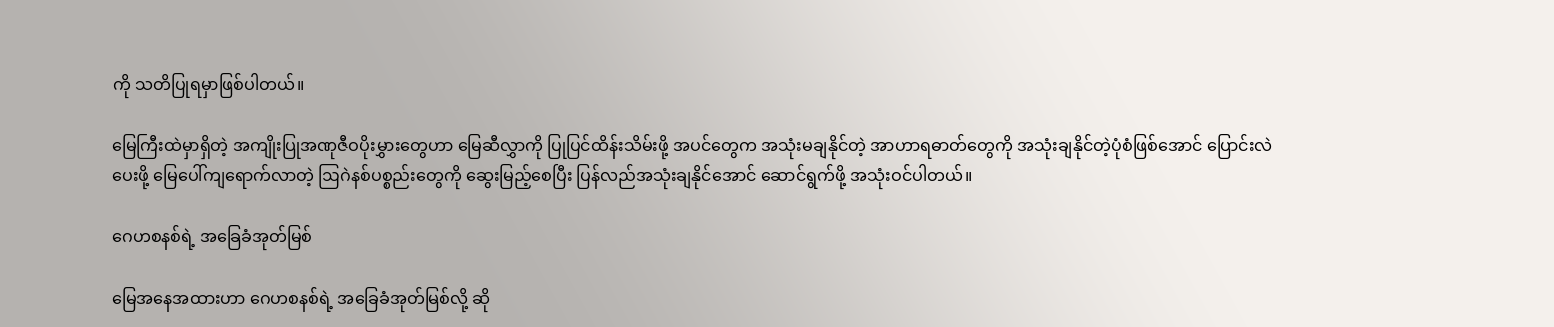ကို သတိပြုရမှာဖြစ်ပါတယ်။

မြေကြီးထဲမှာရှိတဲ့ အကျိုးပြုအဏုဇီဝပိုးမွှားတွေဟာ မြေဆီလွှာကို ပြုပြင်ထိန်းသိမ်းဖို့ အပင်တွေက အသုံးမချနိုင်တဲ့ အာဟာရဓာတ်တွေကို အသုံးချနိုင်တဲ့ပုံစံဖြစ်အောင် ပြောင်းလဲပေးဖို့ မြေပေါ်ကျရောက်လာတဲ့ ဩဂဲနစ်ပစ္စည်းတွေကို ဆွေးမြည့်စေပြီး ပြန်လည်အသုံးချနိုင်အောင် ဆောင်ရွက်ဖို့ အသုံးဝင်ပါတယ်။

ဂေဟစနစ်ရဲ့ အခြေခံအုတ်မြစ်

မြေအနေအထားဟာ ဂေဟစနစ်ရဲ့ အခြေခံအုတ်မြစ်လို့ ဆို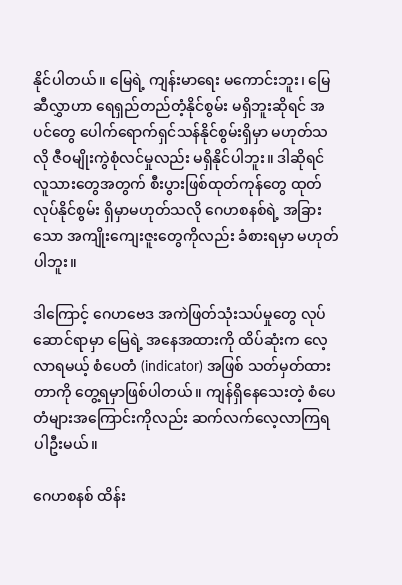နိုင်ပါတယ်။ မြေရဲ့ ကျန်းမာရေး မကောင်းဘူး၊ မြေဆီလွှာဟာ ရေရှည်တည်တံ့နိုင်စွမ်း မရှိဘူးဆိုရင် အပင်တွေ ပေါက်ရောက်ရှင်သန်နိုင်စွမ်းရှိမှာ မဟုတ်သလို ဇီဝမျိုးကွဲစုံလင်မှုလည်း မရှိနိုင်ပါဘူး။ ဒါဆိုရင် လူသားတွေအတွက် စီးပွားဖြစ်ထုတ်ကုန်တွေ ထုတ်လုပ်နိုင်စွမ်း ရှိမှာမဟုတ်သလို ဂေဟစနစ်ရဲ့ အခြားသော အကျိုးကျေးဇူးတွေကိုလည်း ခံစားရမှာ မဟုတ်ပါဘူး။

ဒါကြောင့် ဂေဟဗေဒ အကဲဖြတ်သုံးသပ်မှုတွေ လုပ်ဆောင်ရာမှာ မြေရဲ့ အနေအထားကို ထိပ်ဆုံးက လေ့လာရမယ့် စံပေတံ (indicator) အဖြစ် သတ်မှတ်ထားတာကို တွေ့ရမှာဖြစ်ပါတယ်။ ကျန်ရှိနေသေးတဲ့ စံပေတံများအကြောင်းကိုလည်း ဆက်လက်လေ့လာကြရပါဦးမယ်။

ဂေဟစနစ် ထိန်း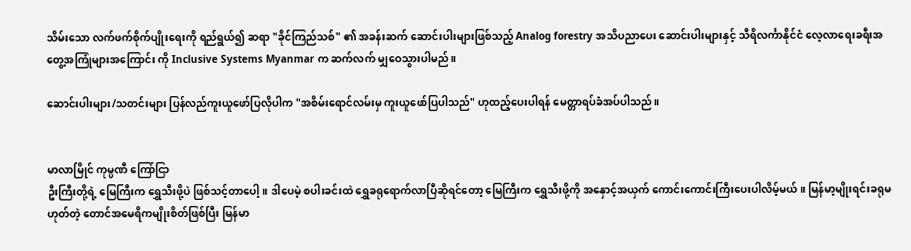သိမ်းသော လက်ဖက်စိုက်ပျိုးရေးကို ရည်ရွယ်၍ ဆရာ "ခိုင်ကြည်သစ်" ၏ အခန်းဆက် ဆောင်းပါးများဖြစ်သည့် Analog forestry အသိပညာပေး ဆောင်းပါးများနှင့် သီရိလင်္ကာနိုင်ငံ လေ့လာရေးခရီးအတွေ့အကြုံများအကြောင်း ကို Inclusive Systems Myanmar က ဆက်လက် မျှဝေသွားပါမည်။

ဆောင်းပါးများ/သတင်းများ ပြန်လည်ကူးယူဖော်ပြလိုပါက "အစိမ်းရောင်လမ်းမှ ကူးယူဖော်ပြပါသည်" ဟုထည့်ပေးပါရန် မေတ္တာရပ်ခံအပ်ပါသည်။


မာလာမြိုင် ကုမ္ပဏီ ကြော်ငြာ
ဦးကြီးတို့ရဲ့ မြေကြီးက ရွှေသီးဖို့ပဲ ဖြစ်သင့်တာပေါ့။ ဒါပေမဲ့ စပါးခင်းထဲ ရွှေခရုရောက်လာပြီဆိုရင်တော့ မြေကြီးက ရွှေသီးဖို့ကို အနှောင့်အယှက် ကောင်းကောင်းကြီးပေးပါလိမ့်မယ်။ မြန်မာ့မျိုးရင်းခရုမဟုတ်တဲ့ တောင်အမေရိကမျိုးစိတ်ဖြစ်ပြီး မြန်မာ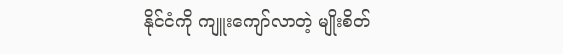နိုင်ငံကို ကျူးကျော်လာတဲ့ မျိုးစိတ်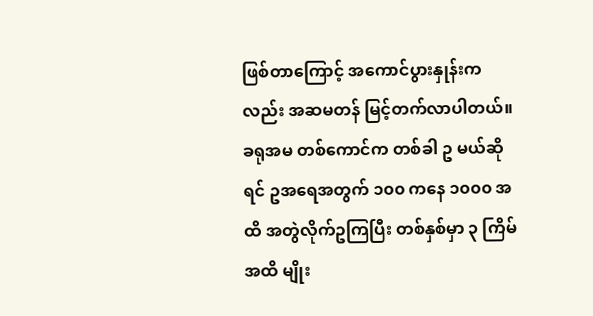ဖြစ်တာကြောင့် အကောင်ပွားနှုန်းကလည်း အဆမတန် မြင့်တက်လာပါတယ်။ ခရုအမ တစ်ကောင်က တစ်ခါ ဥ မယ်ဆိုရင် ဥအရေအတွက် ၁၀၀ ကနေ ၁၀၀၀ အထိ အတွဲလိုက်ဥကြပြီး တစ်နှစ်မှာ ၃ ကြိမ်အထိ မျိုး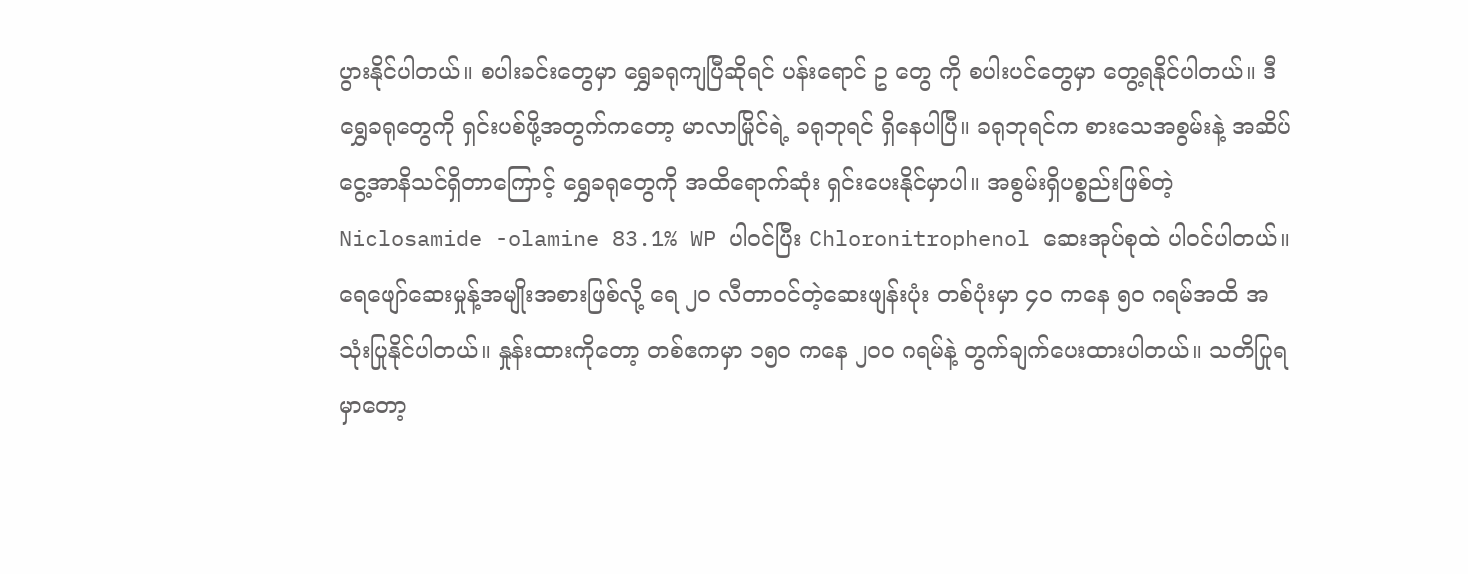ပွားနိုင်ပါတယ်။ စပါးခင်းတွေမှာ ရွှေခရုကျပြီဆိုရင် ပန်းရောင် ဥ တွေ ကို စပါးပင်တွေမှာ တွေ့ရနိုင်ပါတယ်။ ဒီရွှေခရုတွေကို ရှင်းပစ်ဖို့အတွက်ကတော့ မာလာမြိုင်ရဲ့ ခရုဘုရင် ရှိနေပါပြီ။ ခရုဘုရင်က စားသေအစွမ်းနဲ့ အဆိပ်ငွေ့အာနိသင်ရှိတာကြောင့် ရွှေခရုတွေကို အထိရောက်ဆုံး ရှင်းပေးနိုင်မှာပါ။ အစွမ်းရှိပစ္စည်းဖြစ်တဲ့ Niclosamide -olamine 83.1% WP ပါဝင်ပြီး Chloronitrophenol ဆေးအုပ်စုထဲ ပါဝင်ပါတယ်။ ရေဖျော်ဆေးမှုန့်အမျိုးအစားဖြစ်လို့ ရေ ၂၀ လီတာဝင်တဲ့ဆေးဖျန်းပုံး တစ်ပုံးမှာ ၄၀ ကနေ ၅၀ ဂရမ်အထိ အသုံးပြုနိုင်ပါတယ်။ နှုန်းထားကိုတော့ တစ်ဧကမှာ ၁၅၀ ကနေ ၂၀၀ ဂရမ်နဲ့ တွက်ချက်ပေးထားပါတယ်။ သတိပြုရမှာတော့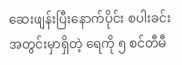ဆေးဖျန်းပြီးနောက်ပိုင်း စပါးခင်းအတွင်းမှာရှိတဲ့ ရေကို ၅ စင်တီမီ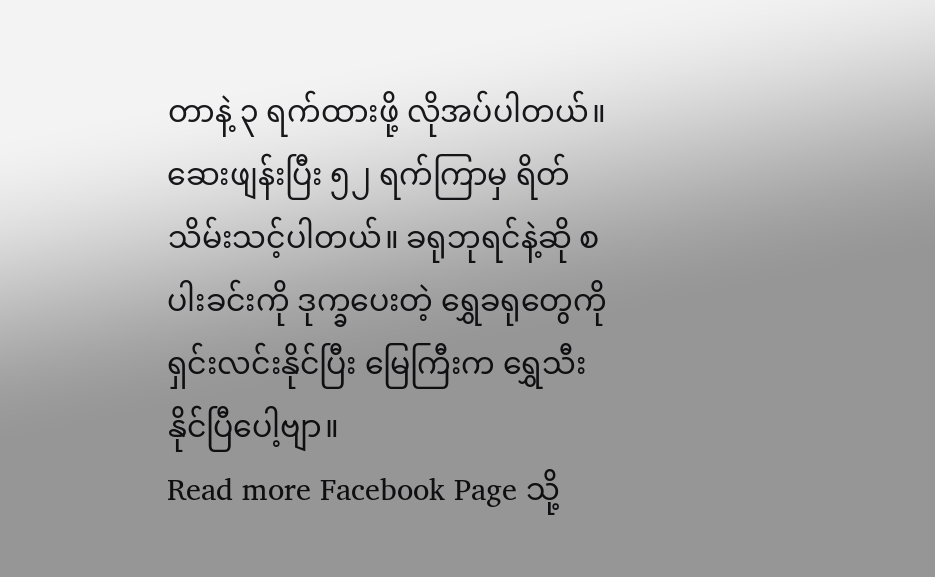တာနဲ့ ၃ ရက်ထားဖို့ လိုအပ်ပါတယ်။ ဆေးဖျန်းပြီး ၅၂ ရက်ကြာမှ ရိတ်သိမ်းသင့်ပါတယ်။ ခရုဘုရင်နဲ့ဆို စပါးခင်းကို ဒုက္ခပေးတဲ့ ရွှေခရုတွေကို ရှင်းလင်းနိုင်ပြီး မြေကြီးက ရွှေသီးနိုင်ပြီပေါ့ဗျာ။
Read more Facebook Page သို့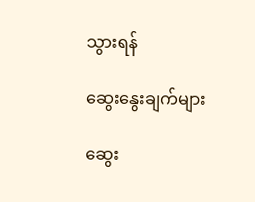သွားရန်

ဆွေးနွေးချက်များ

ဆွေး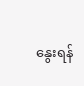နွေးရန်